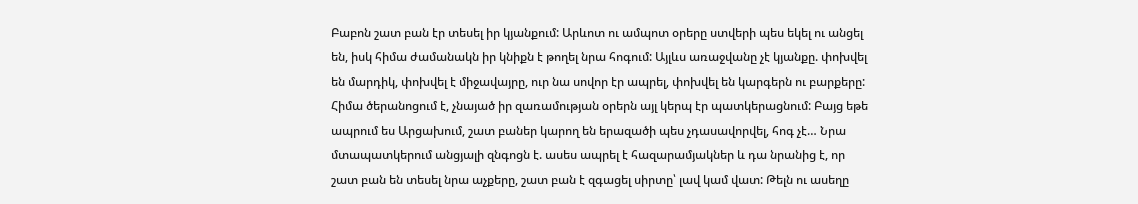Բաբոն շատ բան էր տեսել իր կյանքում: Արևոտ ու ամպոտ օրերը ստվերի պես եկել ու անցել են, իսկ հիմա ժամանակն իր կնիքն է թողել նրա հոգում: Այլևս առաջվանը չէ կյանքը. փոխվել են մարդիկ, փոխվել է միջավայրը, ուր նա սովոր էր ապրել, փոխվել են կարգերն ու բարքերը: Հիմա ծերանոցում է, չնայած իր զառամության օրերն այլ կերպ էր պատկերացնում: Բայց եթե ապրում ես Արցախում, շատ բաներ կարող են երազածի պես չդասավորվել, հոգ չէ… Նրա մտապատկերում անցյալի զնգոցն է. ասես ապրել է հազարամյակներ և դա նրանից է, որ շատ բան են տեսել նրա աչքերը, շատ բան է զգացել սիրտը՝ լավ կամ վատ: Թելն ու ասեղը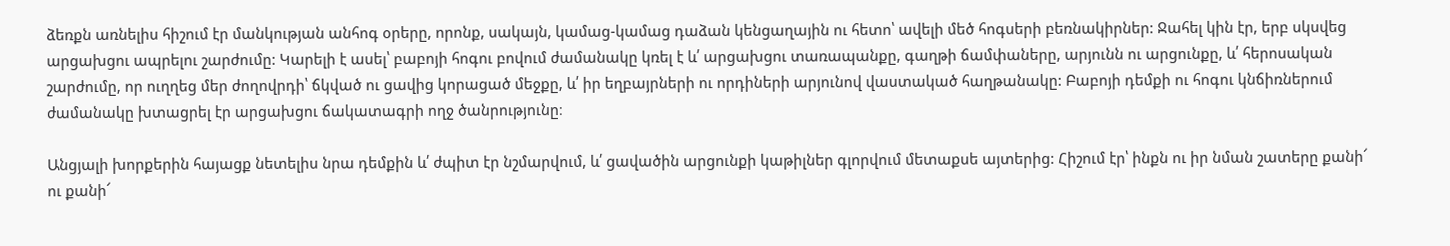ձեռքն առնելիս հիշում էր մանկության անհոգ օրերը, որոնք, սակայն, կամաց-կամաց դաձան կենցաղային ու հետո՝ ավելի մեծ հոգսերի բեռնակիրներ: Ջահել կին էր, երբ սկսվեց արցախցու ապրելու շարժումը: Կարելի է ասել՝ բաբոյի հոգու բովում ժամանակը կռել է և՛ արցախցու տառապանքը, գաղթի ճամփաները, արյունն ու արցունքը, և՛ հերոսական շարժումը, որ ուղղեց մեր ժողովրդի՝ ճկված ու ցավից կորացած մեջքը, և՛ իր եղբայրների ու որդիների արյունով վաստակած հաղթանակը: Բաբոյի դեմքի ու հոգու կնճիռներում ժամանակը խտացրել էր արցախցու ճակատագրի ողջ ծանրությունը։

Անցյալի խորքերին հայացք նետելիս նրա դեմքին և՛ ժպիտ էր նշմարվում, և՛ ցավածին արցունքի կաթիլներ գլորվում մետաքսե այտերից: Հիշում էր՝ ինքն ու իր նման շատերը քանի՜ ու քանի՜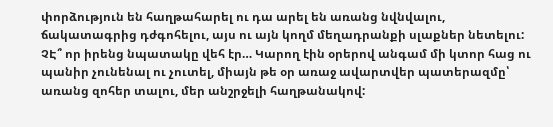փորձություն են հաղթահարել ու դա արել են առանց նվնվալու, ճակատագրից դժգոհելու, այս ու այն կողմ մեղադրանքի սլաքներ նետելու: ՉԷ՞ որ իրենց նպատակը վեհ էր… Կարող էին օրերով անգամ մի կտոր հաց ու պանիր չունենալ ու չուտել, միայն թե օր առաջ ավարտվեր պատերազմը՝ առանց զոհեր տալու, մեր անշրջելի հաղթանակով: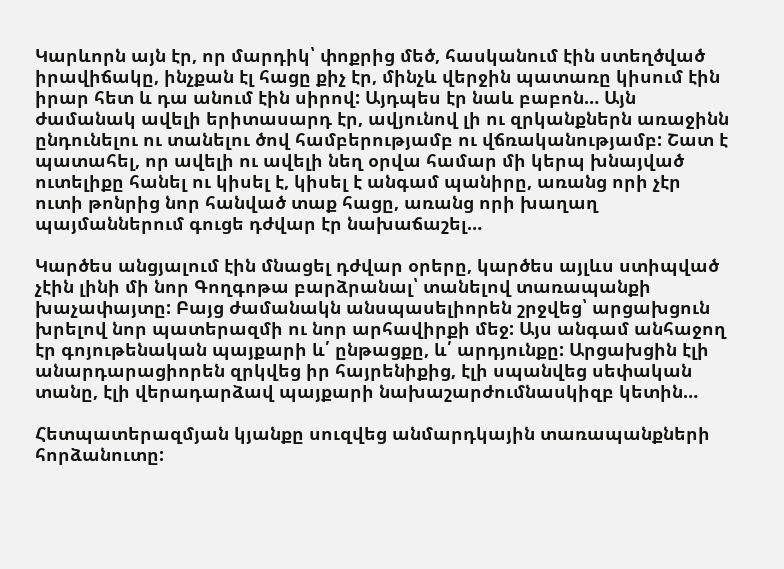Կարևորն այն էր, որ մարդիկ՝ փոքրից մեծ, հասկանում էին ստեղծված իրավիճակը, ինչքան էլ հացը քիչ էր, մինչև վերջին պատառը կիսում էին իրար հետ և դա անում էին սիրով: Այդպես էր նաև բաբոն… Այն ժամանակ ավելի երիտասարդ էր, ավյունով լի ու զրկանքներն առաջինն ընդունելու ու տանելու ծով համբերությամբ ու վճռականությամբ: Շատ է պատահել, որ ավելի ու ավելի նեղ օրվա համար մի կերպ խնայված ուտելիքը հանել ու կիսել է, կիսել է անգամ պանիրը, առանց որի չէր ուտի թոնրից նոր հանված տաք հացը, առանց որի խաղաղ պայմաններում գուցե դժվար էր նախաճաշել…

Կարծես անցյալում էին մնացել դժվար օրերը, կարծես այլևս ստիպված չէին լինի մի նոր Գողգոթա բարձրանալ՝ տանելով տառապանքի խաչափայտը: Բայց ժամանակն անսպասելիորեն շրջվեց՝ արցախցուն խրելով նոր պատերազմի ու նոր արհավիրքի մեջ: Այս անգամ անհաջող էր գոյութենական պայքարի և՛ ընթացքը, և՛ արդյունքը: Արցախցին էլի անարդարացիորեն զրկվեց իր հայրենիքից, էլի սպանվեց սեփական տանը, էլի վերադարձավ պայքարի նախաշարժումնասկիզբ կետին…

Հետպատերազմյան կյանքը սուզվեց անմարդկային տառապանքների հորձանուտը: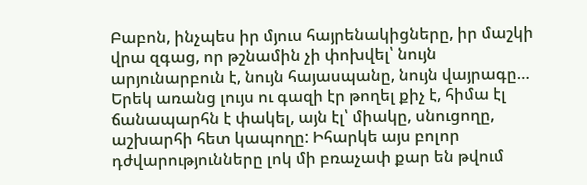Բաբոն, ինչպես իր մյուս հայրենակիցները, իր մաշկի վրա զգաց, որ թշնամին չի փոխվել՝ նույն արյունարբուն է, նույն հայասպանը, նույն վայրագը… Երեկ առանց լույս ու գազի էր թողել քիչ է, հիմա էլ ճանապարհն է փակել, այն էլ՝ միակը, սնուցողը, աշխարհի հետ կապողը: Իհարկե այս բոլոր դժվարությունները լոկ մի բռաչափ քար են թվում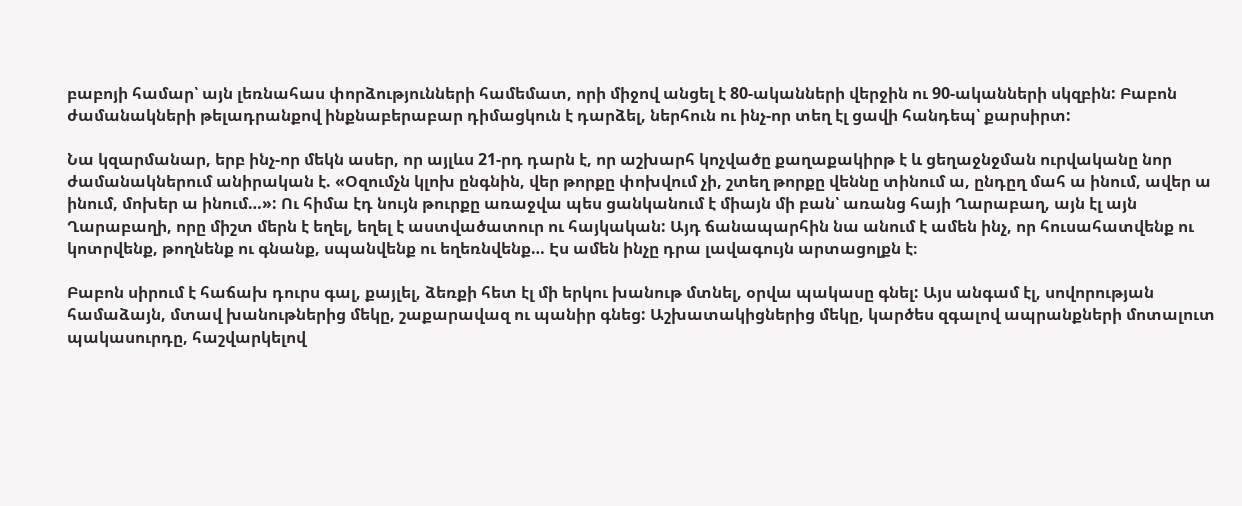բաբոյի համար՝ այն լեռնահաս փորձությունների համեմատ, որի միջով անցել է 80-ականների վերջին ու 90-ականների սկզբին: Բաբոն ժամանակների թելադրանքով ինքնաբերաբար դիմացկուն է դարձել, ներհուն ու ինչ-որ տեղ էլ ցավի հանդեպ՝ քարսիրտ:

Նա կզարմանար, երբ ինչ-որ մեկն ասեր, որ այլևս 21-րդ դարն է, որ աշխարհ կոչվածը քաղաքակիրթ է և ցեղաջնջման ուրվականը նոր ժամանակներում անիրական է. «Օզումչն կլոխ ընգնին, վեր թորքը փոխվում չի, շտեղ թորքը վեննը տինում ա, ընդըղ մահ ա ինում, ավեր ա ինում, մոխեր ա ինում…»: Ու հիմա էդ նույն թուրքը առաջվա պես ցանկանում է միայն մի բան՝ առանց հայի Ղարաբաղ, այն էլ այն Ղարաբաղի, որը միշտ մերն է եղել, եղել է աստվածատուր ու հայկական: Այդ ճանապարհին նա անում է ամեն ինչ, որ հուսահատվենք ու կոտրվենք, թողնենք ու գնանք, սպանվենք ու եղեռնվենք… Էս ամեն ինչը դրա լավագույն արտացոլքն է։

Բաբոն սիրում է հաճախ դուրս գալ, քայլել, ձեռքի հետ էլ մի երկու խանութ մտնել, օրվա պակասը գնել: Այս անգամ էլ, սովորության համաձայն, մտավ խանութներից մեկը, շաքարավազ ու պանիր գնեց: Աշխատակիցներից մեկը, կարծես զգալով ապրանքների մոտալուտ պակասուրդը, հաշվարկելով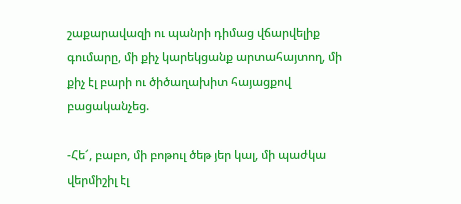շաքարավազի ու պանրի դիմաց վճարվելիք գումարը, մի քիչ կարեկցանք արտահայտող, մի քիչ էլ բարի ու ծիծաղախիտ հայացքով բացականչեց.

-Հե՜, բաբո, մի բոթուլ ծեթ յեր կալ, մի պաժկա վերմիշիլ էլ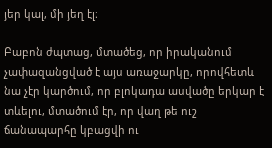յեր կալ, մի յեղ էլ։

Բաբոն ժպտաց, մտածեց, որ իրականում չափազանցված է այս առաջարկը, որովհետև նա չէր կարծում, որ բլոկադա ասվածը երկար է տևելու, մտածում էր, որ վաղ թե ուշ ճանապարհը կբացվի ու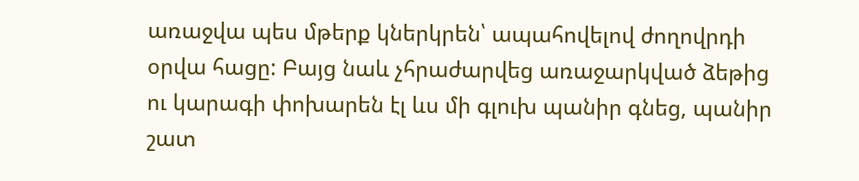առաջվա պես մթերք կներկրեն՝ ապահովելով ժողովրդի օրվա հացը: Բայց նաև չհրաժարվեց առաջարկված ձեթից ու կարագի փոխարեն էլ ևս մի գլուխ պանիր գնեց, պանիր շատ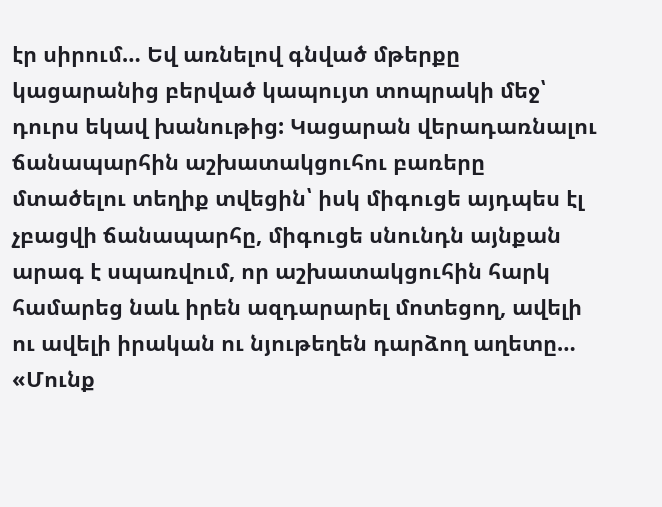էր սիրում… Եվ առնելով գնված մթերքը կացարանից բերված կապույտ տոպրակի մեջ՝ դուրս եկավ խանութից: Կացարան վերադառնալու ճանապարհին աշխատակցուհու բառերը մտածելու տեղիք տվեցին՝ իսկ միգուցե այդպես էլ չբացվի ճանապարհը, միգուցե սնունդն այնքան արագ է սպառվում, որ աշխատակցուհին հարկ համարեց նաև իրեն ազդարարել մոտեցող, ավելի ու ավելի իրական ու նյութեղեն դարձող աղետը… «Մունք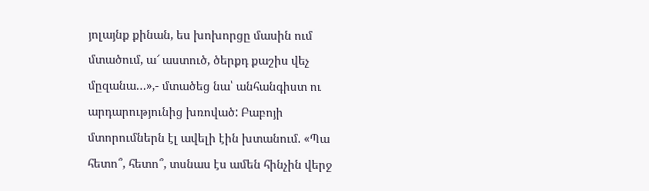յոլայնք քինան, ես խոխորցը մասին ում մտածում, ա՜ աստուծ, ծերքդ քաշիս վեչ մըզանա…»,- մտածեց նա՝ անհանգիստ ու արդարությունից խռոված: Բաբոյի մտորումներն էլ ավելի էին խտանում. «Պա հետո՞, հետո՞, տսնաս էս ամեն հինչին վերջ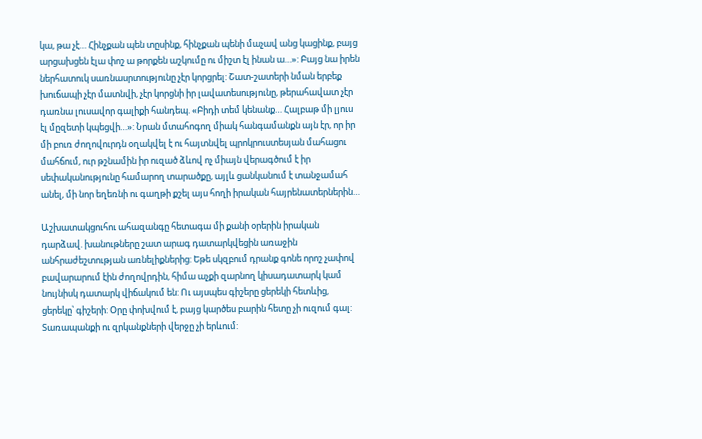կա, թա չէ… Հինչքան պեն տըսինք, հինչքան պենի մաչավ անց կացինք, բայց արցախցեն էլա փոշ ա թորքեն աշկումը ու միշտ էլ ինան ա…»: Բայց նա իրեն ներհատուկ սառնասրտությունը չէր կորցրել: Շատ-շատերի նման երբեք խուճապի չէր մատնվի, չէր կորցնի իր լավատեսությունը, թերահավատ չէր դառնա լուսավոր գալիքի հանդեպ. «Բիդի տեմ կենանք… Հալբաթ մի լյուս էլ մըզետի կպեցվի…»: Նրան մտահոգող միակ հանգամանքն այն էր, որ իր մի բուռ ժողովուրդն օղակվել է ու հայտնվել պրոկրուստեսյան մահացու մահճում, ուր թշնամին իր ուզած ձևով ոչ միայն վերագծում է իր սեփականությունը համարող տարածքը, այլև ցանկանում է տանջամահ անել, մի նոր եղեռնի ու գաղթի քշել այս հողի իրական հայրենատերներին…

Աշխատակցուհու ահազանգը հետագա մի քանի օրերին իրական դարձավ. խանութները շատ արագ դատարկվեցին առաջին անհրաժեշտության առնելիքներից: Եթե սկզբում դրանք գոնե որոշ չափով բավարարում էին ժողովրդին, հիմա աչքի զարնող կիսադատարկ կամ նույնիսկ դատարկ վիճակում են: Ու այսպես գիշերը ցերեկի հետևից, ցերեկը՝ գիշերի: Օրը փոխվում է, բայց կարծես բարին հետը չի ուզում գալ: Տառապանքի ու զրկանքների վերջը չի երևում: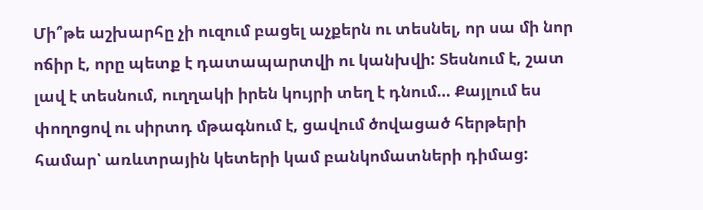Մի՞թե աշխարհը չի ուզում բացել աչքերն ու տեսնել, որ սա մի նոր ոճիր է, որը պետք է դատապարտվի ու կանխվի: Տեսնում է, շատ լավ է տեսնում, ուղղակի իրեն կույրի տեղ է դնում… Քայլում ես փողոցով ու սիրտդ մթագնում է, ցավում ծովացած հերթերի համար՝ առևտրային կետերի կամ բանկոմատների դիմաց: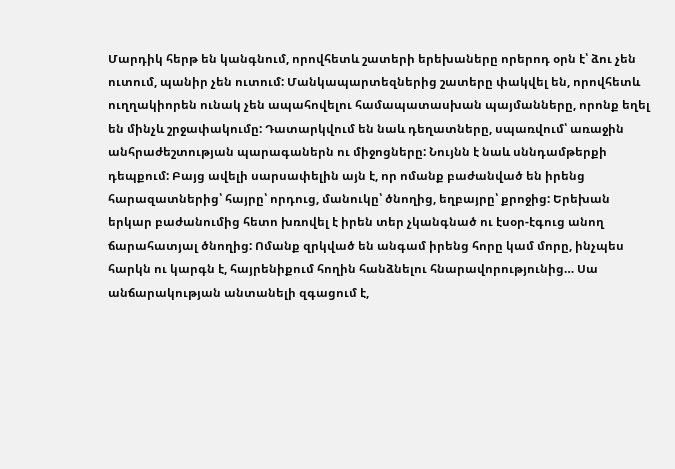Մարդիկ հերթ են կանգնում, որովհետև շատերի երեխաները որերոդ օրն է՝ ձու չեն ուտում, պանիր չեն ուտում: Մանկապարտեզներից շատերը փակվել են, որովհետև ուղղակիորեն ունակ չեն ապահովելու համապատասխան պայմանները, որոնք եղել են մինչև շրջափակումը: Դատարկվում են նաև դեղատները, սպառվում՝ առաջին անհրաժեշտության պարագաներն ու միջոցները: Նույնն է նաև սննդամթերքի դեպքում: Բայց ավելի սարսափելին այն է, որ ոմանք բաժանված են իրենց հարազատներից՝ հայրը՝ որդուց, մանուկը՝ ծնողից, եղբայրը՝ քրոջից: Երեխան երկար բաժանումից հետո խռովել է իրեն տեր չկանգնած ու էսօր-էգուց անող ճարահատյալ ծնողից: Ոմանք զրկված են անգամ իրենց հորը կամ մորը, ինչպես հարկն ու կարգն է, հայրենիքում հողին հանձնելու հնարավորությունից… Սա անճարակության անտանելի զգացում է,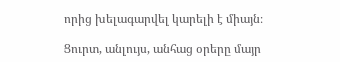որից խելագարվել կարելի է միայն։

Ցուրտ, անլույս, անհաց օրերը մայր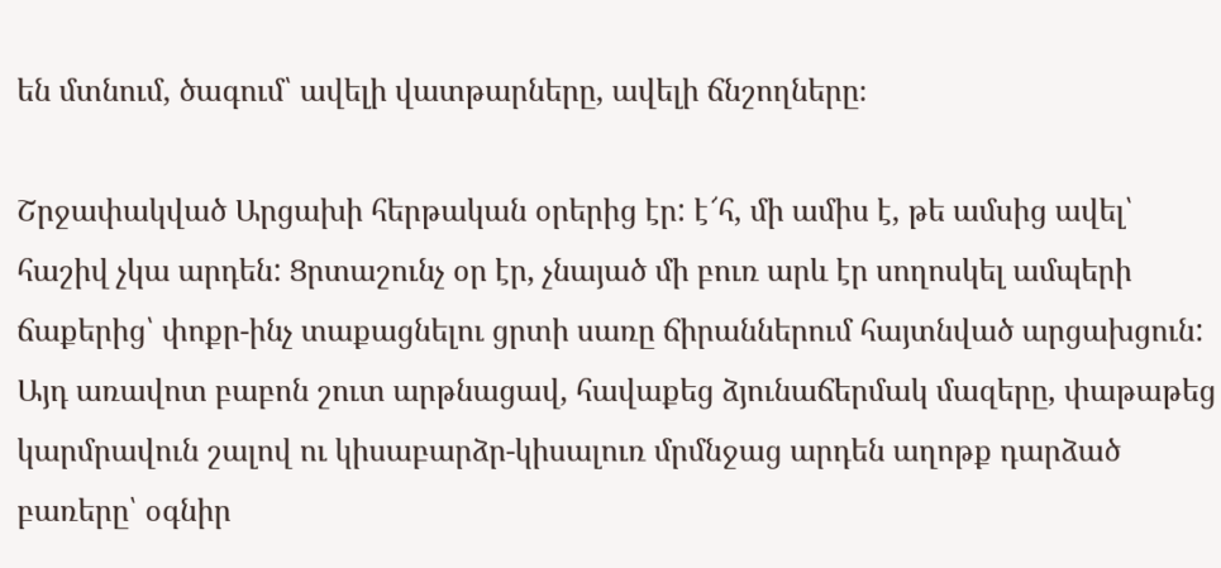են մտնում, ծագում՝ ավելի վատթարները, ավելի ճնշողները։

Շրջափակված Արցախի հերթական օրերից էր: է՜հ, մի ամիս է, թե ամսից ավել՝ հաշիվ չկա արդեն: Ցրտաշունչ օր էր, չնայած մի բուռ արև էր սողոսկել ամպերի ճաքերից՝ փոքր-ինչ տաքացնելու ցրտի սառը ճիրաններում հայտնված արցախցուն: Այդ առավոտ բաբոն շուտ արթնացավ, հավաքեց ձյունաճերմակ մազերը, փաթաթեց կարմրավուն շալով ու կիսաբարձր-կիսալուռ մրմնջաց արդեն աղոթք դարձած բառերը՝ օգնիր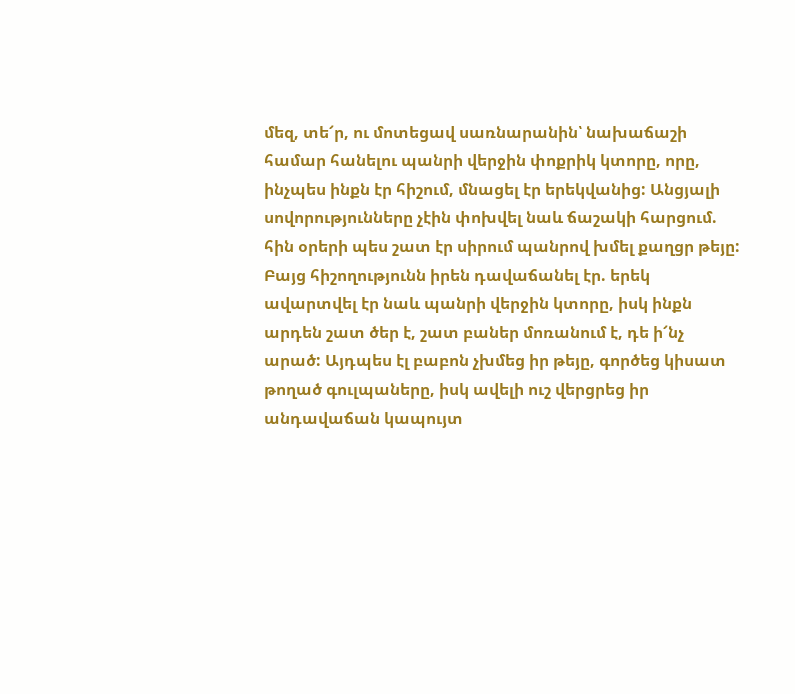մեզ, տե՜ր, ու մոտեցավ սառնարանին՝ նախաճաշի համար հանելու պանրի վերջին փոքրիկ կտորը, որը, ինչպես ինքն էր հիշում, մնացել էր երեկվանից: Անցյալի սովորությունները չէին փոխվել նաև ճաշակի հարցում. հին օրերի պես շատ էր սիրում պանրով խմել քաղցր թեյը: Բայց հիշողությունն իրեն դավաճանել էր. երեկ ավարտվել էր նաև պանրի վերջին կտորը, իսկ ինքն արդեն շատ ծեր է, շատ բաներ մոռանում է, դե ի՜նչ արած: Այդպես էլ բաբոն չխմեց իր թեյը, գործեց կիսատ թողած գուլպաները, իսկ ավելի ուշ վերցրեց իր անդավաճան կապույտ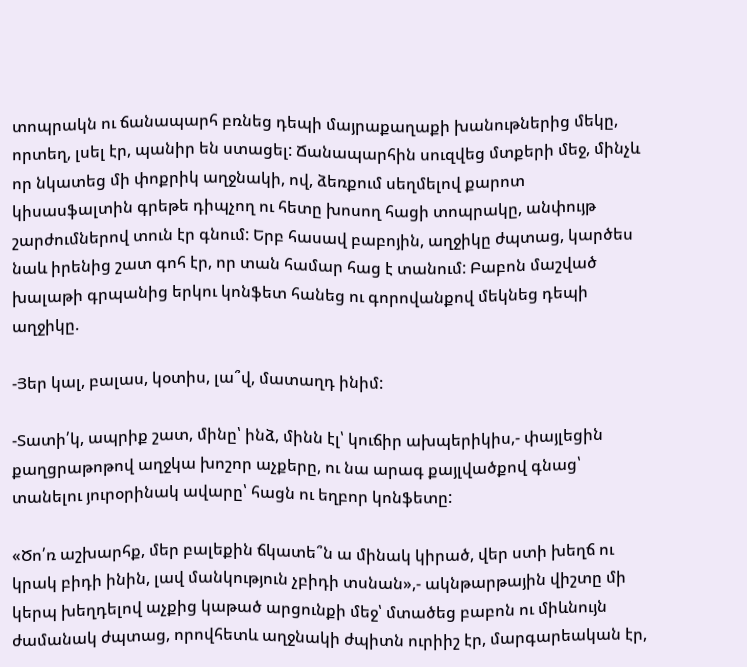տոպրակն ու ճանապարհ բռնեց դեպի մայրաքաղաքի խանութներից մեկը, որտեղ, լսել էր, պանիր են ստացել: Ճանապարհին սուզվեց մտքերի մեջ, մինչև որ նկատեց մի փոքրիկ աղջնակի, ով, ձեռքում սեղմելով քարոտ կիսասֆալտին գրեթե դիպչող ու հետը խոսող հացի տոպրակը, անփույթ շարժումներով տուն էր գնում: Երբ հասավ բաբոյին, աղջիկը ժպտաց, կարծես նաև իրենից շատ գոհ էր, որ տան համար հաց է տանում: Բաբոն մաշված խալաթի գրպանից երկու կոնֆետ հանեց ու գորովանքով մեկնեց դեպի աղջիկը.

-Յեր կալ, բալաս, կօտիս, լա՞վ, մատաղդ ինիմ:

-Տատի՛կ, ապրիք շատ, մինը՝ ինձ, մինն էլ՝ կուճիր ախպերիկիս,- փայլեցին քաղցրաթոթով աղջկա խոշոր աչքերը, ու նա արագ քայլվածքով գնաց՝ տանելու յուրօրինակ ավարը՝ հացն ու եղբոր կոնֆետը:

«Ծո՛ռ աշխարհք, մեր բալեքին ճկատե՞ն ա մինակ կիրած, վեր ստի խեղճ ու կրակ բիդի ինին, լավ մանկություն չբիդի տսնան»,- ակնթարթային վիշտը մի կերպ խեղդելով աչքից կաթած արցունքի մեջ՝ մտածեց բաբոն ու միևնույն ժամանակ ժպտաց, որովհետև աղջնակի ժպիտն ուրիիշ էր, մարգարեական էր,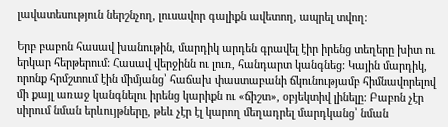լավատեսություն ներշնչող, լուսավոր գալիքն ավետող, ապրել տվող։

Երբ բաբոն հասավ խանութին, մարդիկ արդեն գրավել էիր իրենց տեղերը խիտ ու երկար հերթերում: Հասավ վերջինն ու լուռ, հանդարտ կանգնեց: Կային մարդիկ, որոնք հրմշտում էին միմյանց՝ հաճախ փաստաբանի ճկունությամբ հիմնավորելով մի քայլ առաջ կանգնելու իրենց կարիքն ու «ճիշտ», օբյեկտիվ լինելը: Բաբոն չէր սիրում նման երևույթները, թեև չէր էլ կարող մեղադրել մարդկանց՝ նման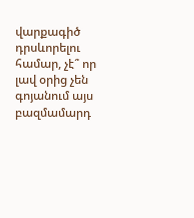վարքագիծ դրսևորելու համար, չէ՞ որ լավ օրից չեն գոյանում այս բազմամարդ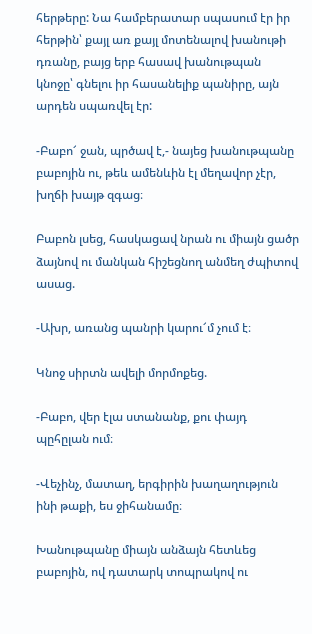հերթերը: Նա համբերատար սպասում էր իր հերթին՝ քայլ առ քայլ մոտենալով խանութի դռանը, բայց երբ հասավ խանութպան կնոջը՝ գնելու իր հասանելիք պանիրը, այն արդեն սպառվել էր:

-Բաբո՜ ջան, պրծավ է,- նայեց խանութպանը բաբոյին ու, թեև ամենևին էլ մեղավոր չէր, խղճի խայթ զգաց։

Բաբոն լսեց, հասկացավ նրան ու միայն ցածր ձայնով ու մանկան հիշեցնող անմեղ ժպիտով ասաց.

-Ախր, առանց պանրի կարու՜մ չում է։

Կնոջ սիրտն ավելի մորմոքեց.

-Բաբո, վեր էլա ստանանք, քու փայդ պըհըլան ում։

-Վեչինչ, մատաղ, երգիրին խաղաղություն ինի թաքի, ես ջիհանամը։

Խանութպանը միայն անձայն հետևեց բաբոյին, ով դատարկ տոպրակով ու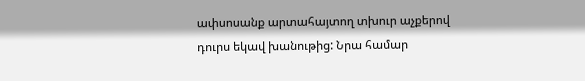ափսոսանք արտահայտող տխուր աչքերով դուրս եկավ խանութից: Նրա համար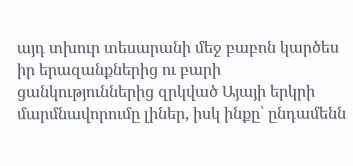այդ տխուր տեսարանի մեջ բաբոն կարծես իր երազանքներից ու բարի ցանկություններից զրկված Այայի երկրի մարմնավորումը լիներ, իսկ ինքը՝ ընդամենն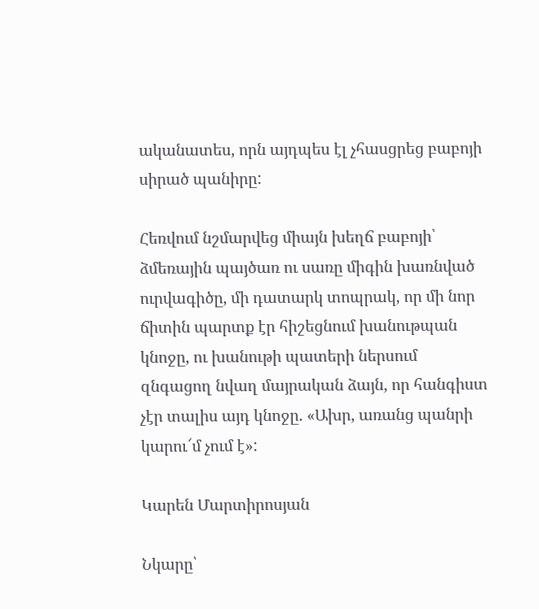ականատես, որն այդպես էլ չհասցրեց բաբոյի սիրած պանիրը:

Հեռվում նշմարվեց միայն խեղճ բաբոյի՝ ձմեռային պայծառ ու սառը միգին խառնված ուրվագիծը, մի դատարկ տոպրակ, որ մի նոր ճիտին պարտք էր հիշեցնում խանութպան կնոջը, ու խանութի պատերի ներսում զնգացող նվաղ մայրական ձայն, որ հանգիստ չէր տալիս այդ կնոջը. «Ախր, առանց պանրի կարու՜մ չում է»:

Կարեն Մարտիրոսյան

Նկարը՝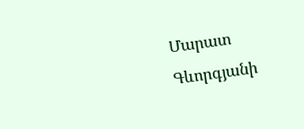Մարատ Գևորգյանի